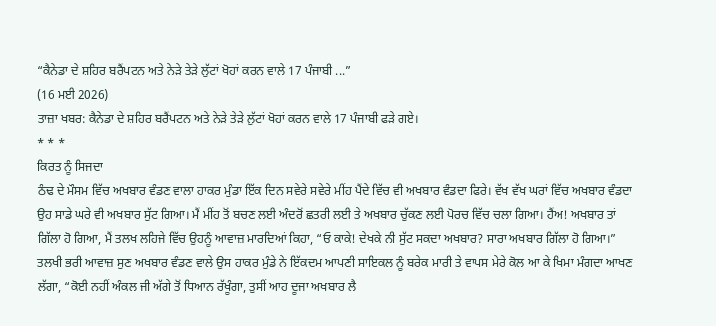“ਕੈਨੇਡਾ ਦੇ ਸ਼ਹਿਰ ਬਰੈਂਪਟਨ ਅਤੇ ਨੇੜੇ ਤੇੜੇ ਲੁੱਟਾਂ ਖੋਹਾਂ ਕਰਨ ਵਾਲੇ 17 ਪੰਜਾਬੀ ...”
(16 ਮਈ 2026)
ਤਾਜ਼ਾ ਖਬਰ: ਕੈਨੇਡਾ ਦੇ ਸ਼ਹਿਰ ਬਰੈਂਪਟਨ ਅਤੇ ਨੇੜੇ ਤੇੜੇ ਲੁੱਟਾਂ ਖੋਹਾਂ ਕਰਨ ਵਾਲੇ 17 ਪੰਜਾਬੀ ਫੜੇ ਗਏ।
* * *
ਕਿਰਤ ਨੂੰ ਸਿਜਦਾ
ਠੰਢ ਦੇ ਮੌਸਮ ਵਿੱਚ ਅਖਬਾਰ ਵੰਡਣ ਵਾਲਾ ਹਾਕਰ ਮੁੰਡਾ ਇੱਕ ਦਿਨ ਸਵੇਰੇ ਸਵੇਰੇ ਮੀਂਹ ਪੈਂਦੇ ਵਿੱਚ ਵੀ ਅਖਬਾਰ ਵੰਡਦਾ ਫਿਰੇ। ਵੱਖ ਵੱਖ ਘਰਾਂ ਵਿੱਚ ਅਖਬਾਰ ਵੰਡਦਾ ਉਹ ਸਾਡੇ ਘਰੇ ਵੀ ਅਖਬਾਰ ਸੁੱਟ ਗਿਆ। ਮੈਂ ਮੀਂਹ ਤੋਂ ਬਚਣ ਲਈ ਅੰਦਰੋਂ ਛਤਰੀ ਲਈ ਤੇ ਅਖਬਾਰ ਚੁੱਕਣ ਲਈ ਪੋਰਚ ਵਿੱਚ ਚਲਾ ਗਿਆ। ਹੈਂਅ! ਅਖਬਾਰ ਤਾਂ ਗਿੱਲਾ ਹੋ ਗਿਆ, ਮੈਂ ਤਲਖ ਲਹਿਜੇ ਵਿੱਚ ਉਹਨੂੰ ਆਵਾਜ਼ ਮਾਰਦਿਆਂ ਕਿਹਾ, “ਓ ਕਾਕੇ! ਦੇਖਕੇ ਨੀ ਸੁੱਟ ਸਕਦਾ ਅਖਬਾਰ? ਸਾਰਾ ਅਖਬਾਰ ਗਿੱਲਾ ਹੋ ਗਿਆ।” ਤਲਖੀ ਭਰੀ ਆਵਾਜ਼ ਸੁਣ ਅਖਬਾਰ ਵੰਡਣ ਵਾਲੇ ਉਸ ਹਾਕਰ ਮੁੰਡੇ ਨੇ ਇੱਕਦਮ ਆਪਣੀ ਸਾਇਕਲ ਨੂੰ ਬਰੇਕ ਮਾਰੀ ਤੇ ਵਾਪਸ ਮੇਰੇ ਕੋਲ ਆ ਕੇ ਖਿਮਾ ਮੰਗਦਾ ਆਖਣ ਲੱਗਾ, “ਕੋਈ ਨਹੀਂ ਅੰਕਲ ਜੀ ਅੱਗੇ ਤੋਂ ਧਿਆਨ ਰੱਖੂੰਗਾ, ਤੁਸੀਂ ਆਹ ਦੂਜਾ ਅਖਬਾਰ ਲੈ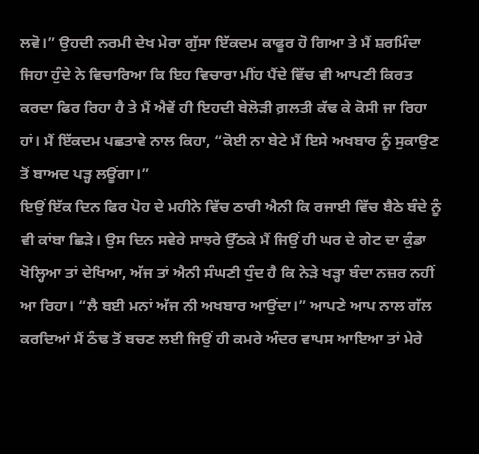ਲਵੋ।” ਉਹਦੀ ਨਰਮੀ ਦੇਖ ਮੇਰਾ ਗੁੱਸਾ ਇੱਕਦਮ ਕਾਫੂਰ ਹੋ ਗਿਆ ਤੇ ਮੈਂ ਸ਼ਰਮਿੰਦਾ ਜਿਹਾ ਹੁੰਦੇ ਨੇ ਵਿਚਾਰਿਆ ਕਿ ਇਹ ਵਿਚਾਰਾ ਮੀਂਹ ਪੈਂਦੇ ਵਿੱਚ ਵੀ ਆਪਣੀ ਕਿਰਤ ਕਰਦਾ ਫਿਰ ਰਿਹਾ ਹੈ ਤੇ ਮੈਂ ਐਵੇਂ ਹੀ ਇਹਦੀ ਬੇਲੋੜੀ ਗ਼ਲਤੀ ਕੱਢ ਕੇ ਕੋਸੀ ਜਾ ਰਿਹਾ ਹਾਂ। ਮੈਂ ਇੱਕਦਮ ਪਛਤਾਵੇ ਨਾਲ ਕਿਹਾ, “ਕੋਈ ਨਾ ਬੇਟੇ ਮੈਂ ਇਸੇ ਅਖਬਾਰ ਨੂੰ ਸੁਕਾਉਣ ਤੋਂ ਬਾਅਦ ਪੜ੍ਹ ਲਊਂਗਾ।”
ਇਉਂ ਇੱਕ ਦਿਨ ਫਿਰ ਪੋਹ ਦੇ ਮਹੀਨੇ ਵਿੱਚ ਠਾਰੀ ਐਨੀ ਕਿ ਰਜਾਈ ਵਿੱਚ ਬੈਠੇ ਬੰਦੇ ਨੂੰ ਵੀ ਕਾਂਬਾ ਛਿੜੇ। ਉਸ ਦਿਨ ਸਵੇਰੇ ਸਾਝਰੇ ਉੱਠਕੇ ਮੈਂ ਜਿਉਂ ਹੀ ਘਰ ਦੇ ਗੇਟ ਦਾ ਕੁੰਡਾ ਖੋਲ੍ਹਿਆ ਤਾਂ ਦੇਖਿਆ, ਅੱਜ ਤਾਂ ਐਨੀ ਸੰਘਣੀ ਧੁੰਦ ਹੈ ਕਿ ਨੇੜੇ ਖੜ੍ਹਾ ਬੰਦਾ ਨਜ਼ਰ ਨਹੀਂ ਆ ਰਿਹਾ। “ਲੈ ਬਈ ਮਨਾਂ ਅੱਜ ਨੀ ਅਖਬਾਰ ਆਉਂਦਾ।” ਆਪਣੇ ਆਪ ਨਾਲ ਗੱਲ ਕਰਦਿਆਂ ਮੈਂ ਠੰਢ ਤੋਂ ਬਚਣ ਲਈ ਜਿਉਂ ਹੀ ਕਮਰੇ ਅੰਦਰ ਵਾਪਸ ਆਇਆ ਤਾਂ ਮੇਰੇ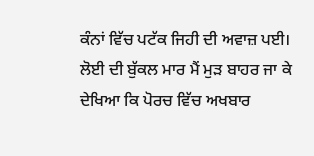ਕੰਨਾਂ ਵਿੱਚ ਪਟੱਕ ਜਿਹੀ ਦੀ ਅਵਾਜ਼ ਪਈ। ਲੋਈ ਦੀ ਬੁੱਕਲ ਮਾਰ ਮੈਂ ਮੁੜ ਬਾਹਰ ਜਾ ਕੇ ਦੇਖਿਆ ਕਿ ਪੋਰਚ ਵਿੱਚ ਅਖਬਾਰ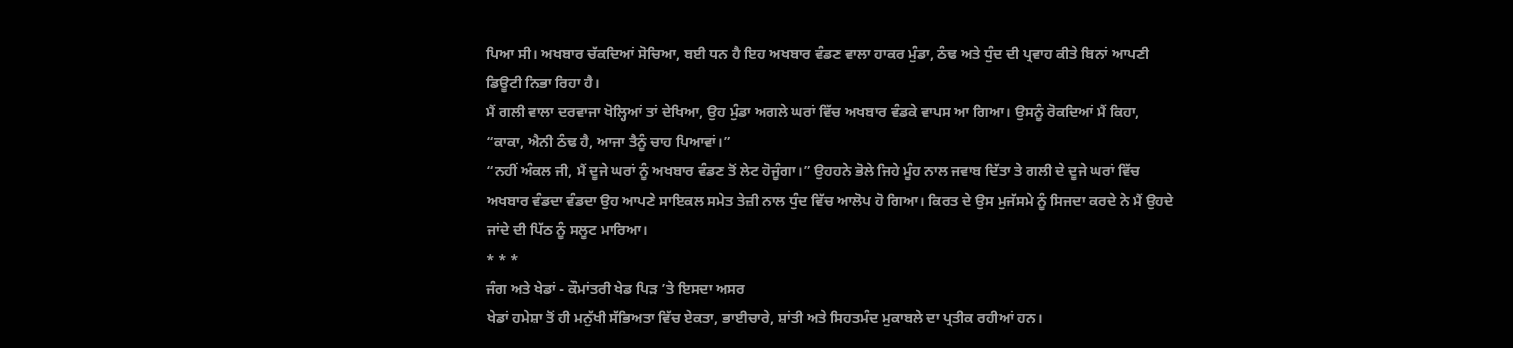ਪਿਆ ਸੀ। ਅਖਬਾਰ ਚੱਕਦਿਆਂ ਸੋਚਿਆ, ਬਈ ਧਨ ਹੈ ਇਹ ਅਖਬਾਰ ਵੰਡਣ ਵਾਲਾ ਹਾਕਰ ਮੁੰਡਾ, ਠੰਢ ਅਤੇ ਧੁੰਦ ਦੀ ਪ੍ਰਵਾਹ ਕੀਤੇ ਬਿਨਾਂ ਆਪਣੀ ਡਿਊਟੀ ਨਿਭਾ ਰਿਹਾ ਹੈ।
ਮੈਂ ਗਲੀ ਵਾਲਾ ਦਰਵਾਜਾ ਖੋਲ੍ਹਿਆਂ ਤਾਂ ਦੇਖਿਆ, ਉਹ ਮੁੰਡਾ ਅਗਲੇ ਘਰਾਂ ਵਿੱਚ ਅਖਬਾਰ ਵੰਡਕੇ ਵਾਪਸ ਆ ਗਿਆ। ਉਸਨੂੰ ਰੋਕਦਿਆਂ ਮੈਂ ਕਿਹਾ, “ਕਾਕਾ, ਐਨੀ ਠੰਢ ਹੈ, ਆਜਾ ਤੈਨੂੰ ਚਾਹ ਪਿਆਵਾਂ।”
“ਨਹੀਂ ਅੰਕਲ ਜੀ, ਮੈਂ ਦੂਜੇ ਘਰਾਂ ਨੂੰ ਅਖਬਾਰ ਵੰਡਣ ਤੋਂ ਲੇਟ ਹੋਜੂੰਗਾ।” ਉਹਹਨੇ ਭੋਲੇ ਜਿਹੇ ਮੂੰਹ ਨਾਲ ਜਵਾਬ ਦਿੱਤਾ ਤੇ ਗਲੀ ਦੇ ਦੂਜੇ ਘਰਾਂ ਵਿੱਚ ਅਖਬਾਰ ਵੰਡਦਾ ਵੰਡਦਾ ਉਹ ਆਪਣੇ ਸਾਇਕਲ ਸਮੇਤ ਤੇਜ਼ੀ ਨਾਲ ਧੁੰਦ ਵਿੱਚ ਆਲੋਪ ਹੋ ਗਿਆ। ਕਿਰਤ ਦੇ ਉਸ ਮੁਜੱਸਮੇ ਨੂੰ ਸਿਜਦਾ ਕਰਦੇ ਨੇ ਮੈਂ ਉਹਦੇ ਜਾਂਦੇ ਦੀ ਪਿੱਠ ਨੂੰ ਸਲੂਟ ਮਾਰਿਆ।
* * *
ਜੰਗ ਅਤੇ ਖੇਡਾਂ - ਕੌਮਾਂਤਰੀ ਖੇਡ ਪਿੜ ’ਤੇ ਇਸਦਾ ਅਸਰ
ਖੇਡਾਂ ਹਮੇਸ਼ਾ ਤੋਂ ਹੀ ਮਨੁੱਖੀ ਸੱਭਿਅਤਾ ਵਿੱਚ ਏਕਤਾ, ਭਾਈਚਾਰੇ, ਸ਼ਾਂਤੀ ਅਤੇ ਸਿਹਤਮੰਦ ਮੁਕਾਬਲੇ ਦਾ ਪ੍ਰਤੀਕ ਰਹੀਆਂ ਹਨ।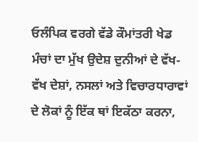ਓਲੰਪਿਕ ਵਰਗੇ ਵੱਡੇ ਕੌਮਾਂਤਰੀ ਖੇਡ ਮੰਚਾਂ ਦਾ ਮੁੱਖ ਉਦੇਸ਼ ਦੁਨੀਆਂ ਦੇ ਵੱਖ-ਵੱਖ ਦੇਸ਼ਾਂ, ਨਸਲਾਂ ਅਤੇ ਵਿਚਾਰਧਾਰਾਵਾਂ ਦੇ ਲੋਕਾਂ ਨੂੰ ਇੱਕ ਥਾਂ ਇਕੱਠਾ ਕਰਨਾ,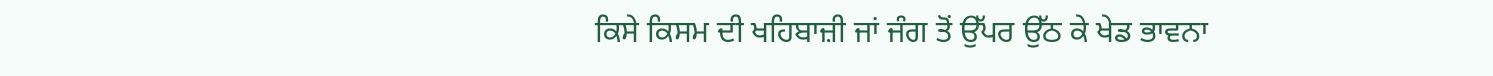ਕਿਸੇ ਕਿਸਮ ਦੀ ਖਹਿਬਾਜ਼ੀ ਜਾਂ ਜੰਗ ਤੋਂ ਉੱਪਰ ਉੱਠ ਕੇ ਖੇਡ ਭਾਵਨਾ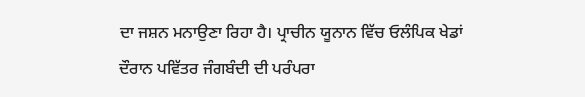ਦਾ ਜਸ਼ਨ ਮਨਾਉਣਾ ਰਿਹਾ ਹੈ। ਪ੍ਰਾਚੀਨ ਯੂਨਾਨ ਵਿੱਚ ਓਲੰਪਿਕ ਖੇਡਾਂ ਦੌਰਾਨ ਪਵਿੱਤਰ ਜੰਗਬੰਦੀ ਦੀ ਪਰੰਪਰਾ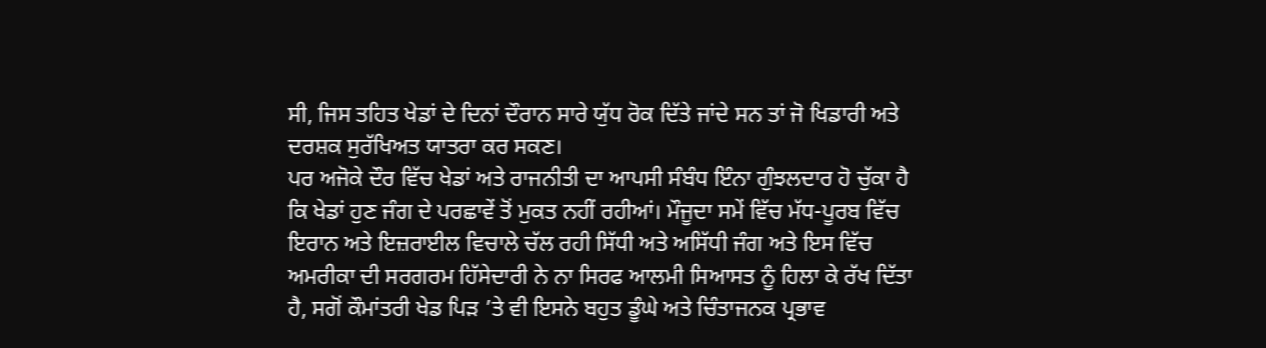ਸੀ, ਜਿਸ ਤਹਿਤ ਖੇਡਾਂ ਦੇ ਦਿਨਾਂ ਦੌਰਾਨ ਸਾਰੇ ਯੁੱਧ ਰੋਕ ਦਿੱਤੇ ਜਾਂਦੇ ਸਨ ਤਾਂ ਜੋ ਖਿਡਾਰੀ ਅਤੇ ਦਰਸ਼ਕ ਸੁਰੱਖਿਅਤ ਯਾਤਰਾ ਕਰ ਸਕਣ।
ਪਰ ਅਜੋਕੇ ਦੌਰ ਵਿੱਚ ਖੇਡਾਂ ਅਤੇ ਰਾਜਨੀਤੀ ਦਾ ਆਪਸੀ ਸੰਬੰਧ ਇੰਨਾ ਗੁੰਝਲਦਾਰ ਹੋ ਚੁੱਕਾ ਹੈ ਕਿ ਖੇਡਾਂ ਹੁਣ ਜੰਗ ਦੇ ਪਰਛਾਵੇਂ ਤੋਂ ਮੁਕਤ ਨਹੀਂ ਰਹੀਆਂ। ਮੌਜੂਦਾ ਸਮੇਂ ਵਿੱਚ ਮੱਧ-ਪੂਰਬ ਵਿੱਚ ਇਰਾਨ ਅਤੇ ਇਜ਼ਰਾਈਲ ਵਿਚਾਲੇ ਚੱਲ ਰਹੀ ਸਿੱਧੀ ਅਤੇ ਅਸਿੱਧੀ ਜੰਗ ਅਤੇ ਇਸ ਵਿੱਚ ਅਮਰੀਕਾ ਦੀ ਸਰਗਰਮ ਹਿੱਸੇਦਾਰੀ ਨੇ ਨਾ ਸਿਰਫ ਆਲਮੀ ਸਿਆਸਤ ਨੂੰ ਹਿਲਾ ਕੇ ਰੱਖ ਦਿੱਤਾ ਹੈ, ਸਗੋਂ ਕੌਮਾਂਤਰੀ ਖੇਡ ਪਿੜ ’ਤੇ ਵੀ ਇਸਨੇ ਬਹੁਤ ਡੂੰਘੇ ਅਤੇ ਚਿੰਤਾਜਨਕ ਪ੍ਰਭਾਵ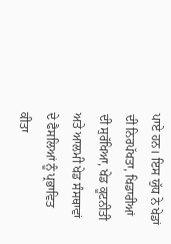ਪਾਏ ਹਨ। ਇਸ ਯੁੱਧ ਨੇ ਖੇਡਾਂ ਦੀ ਨਿਰਪੱਖਤਾ, ਖਿਡਾਰੀਆਂ ਦੀ ਸੁਰੱਖਿਆ, ਖੇਡ ਕੂਟਨੀਤੀ ਅਤੇ ਆਲਮੀ ਖੇਡ ਸੰਸਥਾਵਾਂ ਦੇ ਫੈਸਲਿਆਂ ਨੂੰ ਪ੍ਰਭਾਵਿਤ ਕੀਤਾ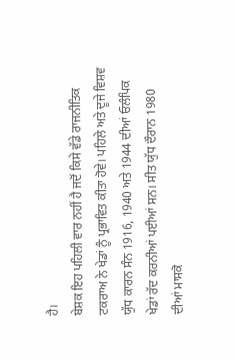ਹੈ।
ਬੇਸ਼ਕ ਇਹ ਪਹਿਲੀ ਵਾਰ ਨਹੀਂ ਹੈ ਜਦੋਂ ਕਿਸੇ ਵੱਡੇ ਰਾਜਨੀਤਿਕ ਟਕਰਾਅ ਨੇ ਖੇਡਾਂ ਨੂੰ ਪ੍ਰਭਾਵਿਤ ਕੀਤਾ ਹੋਵੇ। ਪਹਿਲੇ ਅਤੇ ਦੂਜੇ ਵਿਸ਼ਵ ਯੁੱਧ ਕਾਰਨ ਸੰਨ 1916, 1940 ਅਤੇ 1944 ਦੀਆਂ ਓਲੰਪਿਕ ਖੇਡਾਂ ਰੱਦ ਕਰਨੀਆਂ ਪਈਆਂ ਸਨ। ਸੀਤ ਯੁੱਧ ਦੌਰਾਨ 1980 ਦੀਆਂ ਮਾਸਕੋ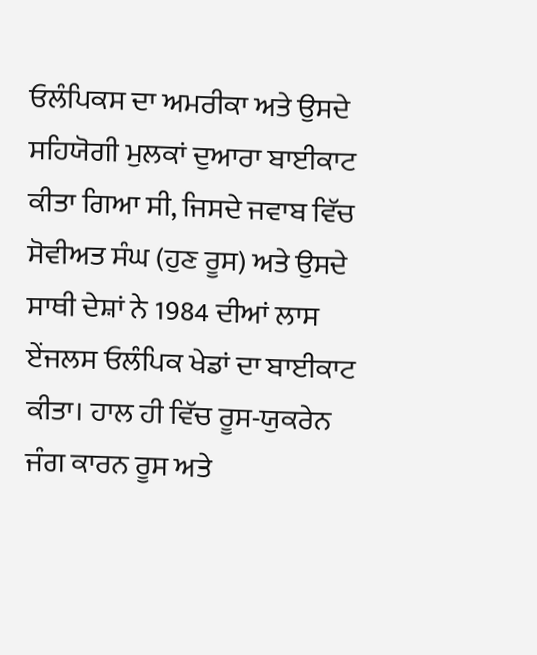ਓਲੰਪਿਕਸ ਦਾ ਅਮਰੀਕਾ ਅਤੇ ਉਸਦੇ ਸਹਿਯੋਗੀ ਮੁਲਕਾਂ ਦੁਆਰਾ ਬਾਈਕਾਟ ਕੀਤਾ ਗਿਆ ਸੀ, ਜਿਸਦੇ ਜਵਾਬ ਵਿੱਚ ਸੋਵੀਅਤ ਸੰਘ (ਹੁਣ ਰੂਸ) ਅਤੇ ਉਸਦੇ ਸਾਥੀ ਦੇਸ਼ਾਂ ਨੇ 1984 ਦੀਆਂ ਲਾਸ ਏਂਜਲਸ ਓਲੰਪਿਕ ਖੇਡਾਂ ਦਾ ਬਾਈਕਾਟ ਕੀਤਾ। ਹਾਲ ਹੀ ਵਿੱਚ ਰੂਸ-ਯੁਕਰੇਨ ਜੰਗ ਕਾਰਨ ਰੂਸ ਅਤੇ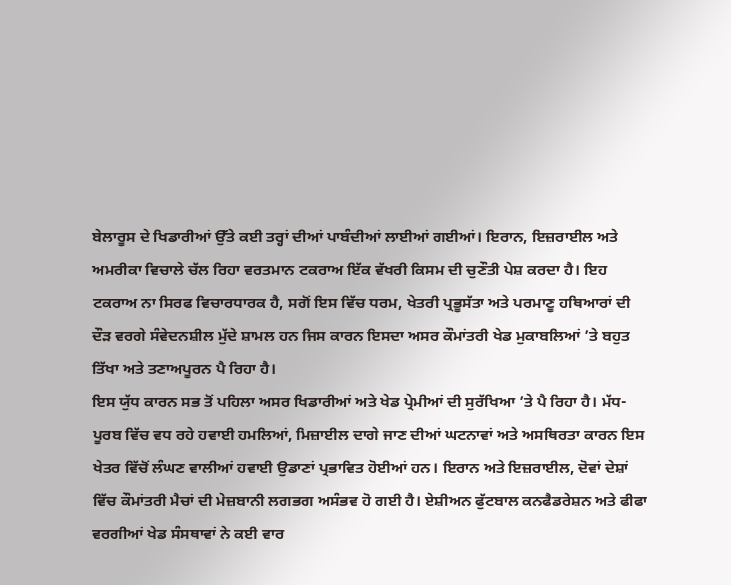ਬੇਲਾਰੂਸ ਦੇ ਖਿਡਾਰੀਆਂ ਉੱਤੇ ਕਈ ਤਰ੍ਹਾਂ ਦੀਆਂ ਪਾਬੰਦੀਆਂ ਲਾਈਆਂ ਗਈਆਂ। ਇਰਾਨ, ਇਜ਼ਰਾਈਲ ਅਤੇ ਅਮਰੀਕਾ ਵਿਚਾਲੇ ਚੱਲ ਰਿਹਾ ਵਰਤਮਾਨ ਟਕਰਾਅ ਇੱਕ ਵੱਖਰੀ ਕਿਸਮ ਦੀ ਚੁਣੌਤੀ ਪੇਸ਼ ਕਰਦਾ ਹੈ। ਇਹ ਟਕਰਾਅ ਨਾ ਸਿਰਫ ਵਿਚਾਰਧਾਰਕ ਹੈ, ਸਗੋਂ ਇਸ ਵਿੱਚ ਧਰਮ, ਖੇਤਰੀ ਪ੍ਰਭੂਸੱਤਾ ਅਤੇ ਪਰਮਾਣੂ ਹਥਿਆਰਾਂ ਦੀ ਦੌੜ ਵਰਗੇ ਸੰਵੇਦਨਸ਼ੀਲ ਮੁੱਦੇ ਸ਼ਾਮਲ ਹਨ ਜਿਸ ਕਾਰਨ ਇਸਦਾ ਅਸਰ ਕੌਮਾਂਤਰੀ ਖੇਡ ਮੁਕਾਬਲਿਆਂ ’ਤੇ ਬਹੁਤ ਤਿੱਖਾ ਅਤੇ ਤਣਾਅਪੂਰਨ ਪੈ ਰਿਹਾ ਹੈ।
ਇਸ ਯੁੱਧ ਕਾਰਨ ਸਭ ਤੋਂ ਪਹਿਲਾ ਅਸਰ ਖਿਡਾਰੀਆਂ ਅਤੇ ਖੇਡ ਪ੍ਰੇਮੀਆਂ ਦੀ ਸੁਰੱਖਿਆ ’ਤੇ ਪੈ ਰਿਹਾ ਹੈ। ਮੱਧ-ਪੂਰਬ ਵਿੱਚ ਵਧ ਰਹੇ ਹਵਾਈ ਹਮਲਿਆਂ, ਮਿਜ਼ਾਈਲ ਦਾਗੇ ਜਾਣ ਦੀਆਂ ਘਟਨਾਵਾਂ ਅਤੇ ਅਸਥਿਰਤਾ ਕਾਰਨ ਇਸ ਖੇਤਰ ਵਿੱਚੋਂ ਲੰਘਣ ਵਾਲੀਆਂ ਹਵਾਈ ਉਡਾਣਾਂ ਪ੍ਰਭਾਵਿਤ ਹੋਈਆਂ ਹਨ। ਇਰਾਨ ਅਤੇ ਇਜ਼ਰਾਈਲ, ਦੋਵਾਂ ਦੇਸ਼ਾਂ ਵਿੱਚ ਕੌਮਾਂਤਰੀ ਮੈਚਾਂ ਦੀ ਮੇਜ਼ਬਾਨੀ ਲਗਭਗ ਅਸੰਭਵ ਹੋ ਗਈ ਹੈ। ਏਸ਼ੀਅਨ ਫੁੱਟਬਾਲ ਕਨਫੈਡਰੇਸ਼ਨ ਅਤੇ ਫੀਫਾ ਵਰਗੀਆਂ ਖੇਡ ਸੰਸਥਾਵਾਂ ਨੇ ਕਈ ਵਾਰ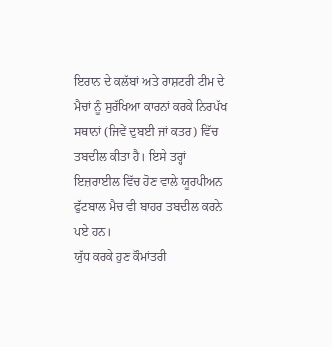ਇਰਾਨ ਦੇ ਕਲੱਬਾਂ ਅਤੇ ਰਾਸ਼ਟਰੀ ਟੀਮ ਦੇ ਮੈਚਾਂ ਨੂੰ ਸੁਰੱਖਿਆ ਕਾਰਨਾਂ ਕਰਕੇ ਨਿਰਪੱਖ ਸਥਾਨਾਂ (ਜਿਵੇਂ ਦੁਬਈ ਜਾਂ ਕਤਰ) ਵਿੱਚ ਤਬਦੀਲ ਕੀਤਾ ਹੈ। ਇਸੇ ਤਰ੍ਹਾਂ ਇਜ਼ਰਾਈਲ ਵਿੱਚ ਹੋਣ ਵਾਲੇ ਯੂਰਪੀਅਨ ਫੁੱਟਬਾਲ ਮੈਚ ਵੀ ਬਾਹਰ ਤਬਦੀਲ ਕਰਨੇ ਪਏ ਹਨ।
ਯੁੱਧ ਕਰਕੇ ਹੁਣ ਕੌਮਾਂਤਰੀ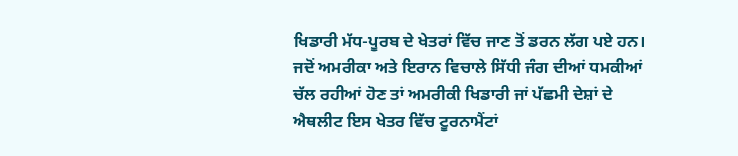ਖਿਡਾਰੀ ਮੱਧ-ਪੂਰਬ ਦੇ ਖੇਤਰਾਂ ਵਿੱਚ ਜਾਣ ਤੋਂ ਡਰਨ ਲੱਗ ਪਏ ਹਨ। ਜਦੋਂ ਅਮਰੀਕਾ ਅਤੇ ਇਰਾਨ ਵਿਚਾਲੇ ਸਿੱਧੀ ਜੰਗ ਦੀਆਂ ਧਮਕੀਆਂ ਚੱਲ ਰਹੀਆਂ ਹੋਣ ਤਾਂ ਅਮਰੀਕੀ ਖਿਡਾਰੀ ਜਾਂ ਪੱਛਮੀ ਦੇਸ਼ਾਂ ਦੇ ਐਥਲੀਟ ਇਸ ਖੇਤਰ ਵਿੱਚ ਟੂਰਨਾਮੈਂਟਾਂ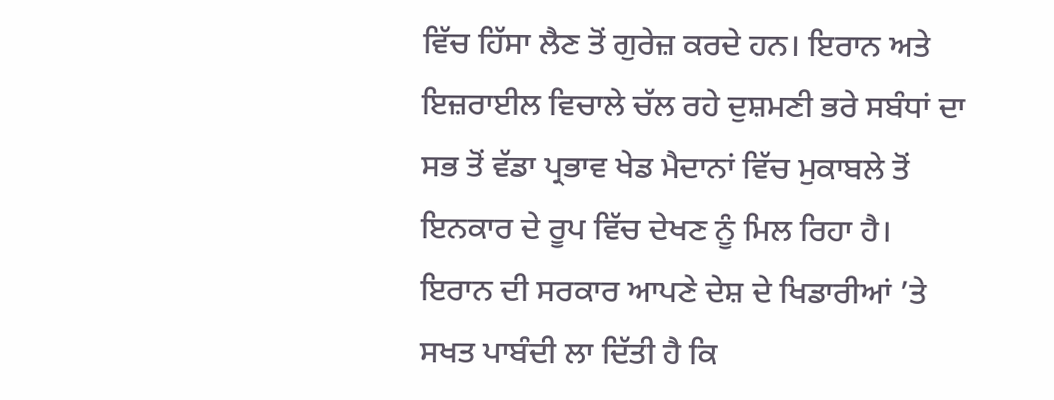ਵਿੱਚ ਹਿੱਸਾ ਲੈਣ ਤੋਂ ਗੁਰੇਜ਼ ਕਰਦੇ ਹਨ। ਇਰਾਨ ਅਤੇ ਇਜ਼ਰਾਈਲ ਵਿਚਾਲੇ ਚੱਲ ਰਹੇ ਦੁਸ਼ਮਣੀ ਭਰੇ ਸਬੰਧਾਂ ਦਾ ਸਭ ਤੋਂ ਵੱਡਾ ਪ੍ਰਭਾਵ ਖੇਡ ਮੈਦਾਨਾਂ ਵਿੱਚ ਮੁਕਾਬਲੇ ਤੋਂ ਇਨਕਾਰ ਦੇ ਰੂਪ ਵਿੱਚ ਦੇਖਣ ਨੂੰ ਮਿਲ ਰਿਹਾ ਹੈ। ਇਰਾਨ ਦੀ ਸਰਕਾਰ ਆਪਣੇ ਦੇਸ਼ ਦੇ ਖਿਡਾਰੀਆਂ ’ਤੇ ਸਖਤ ਪਾਬੰਦੀ ਲਾ ਦਿੱਤੀ ਹੈ ਕਿ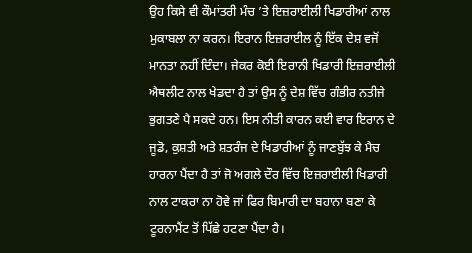ਉਹ ਕਿਸੇ ਵੀ ਕੌਮਾਂਤਰੀ ਮੰਚ ’ਤੇ ਇਜ਼ਰਾਈਲੀ ਖਿਡਾਰੀਆਂ ਨਾਲ ਮੁਕਾਬਲਾ ਨਾ ਕਰਨ। ਇਰਾਨ ਇਜ਼ਰਾਈਲ ਨੂੰ ਇੱਕ ਦੇਸ਼ ਵਜੋਂ ਮਾਨਤਾ ਨਹੀਂ ਦਿੰਦਾ। ਜੇਕਰ ਕੋਈ ਇਰਾਨੀ ਖਿਡਾਰੀ ਇਜ਼ਰਾਈਲੀ ਐਥਲੀਟ ਨਾਲ ਖੇਡਦਾ ਹੈ ਤਾਂ ਉਸ ਨੂੰ ਦੇਸ਼ ਵਿੱਚ ਗੰਭੀਰ ਨਤੀਜੇ ਭੁਗਤਣੇ ਪੈ ਸਕਦੇ ਹਨ। ਇਸ ਨੀਤੀ ਕਾਰਨ ਕਈ ਵਾਰ ਇਰਾਨ ਦੇ ਜੂਡੋ, ਕੁਸ਼ਤੀ ਅਤੇ ਸ਼ਤਰੰਜ ਦੇ ਖਿਡਾਰੀਆਂ ਨੂੰ ਜਾਣਬੁੱਝ ਕੇ ਮੈਚ ਹਾਰਨਾ ਪੈਂਦਾ ਹੈ ਤਾਂ ਜੋ ਅਗਲੇ ਦੌਰ ਵਿੱਚ ਇਜ਼ਰਾਈਲੀ ਖਿਡਾਰੀ ਨਾਲ ਟਾਕਰਾ ਨਾ ਹੋਵੇ ਜਾਂ ਫਿਰ ਬਿਮਾਰੀ ਦਾ ਬਹਾਨਾ ਬਣਾ ਕੇ ਟੂਰਨਾਮੈਂਟ ਤੋਂ ਪਿੱਛੇ ਹਟਣਾ ਪੈਂਦਾ ਹੈ।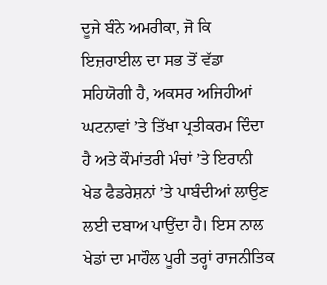ਦੂਜੇ ਬੰਨੇ ਅਮਰੀਕਾ, ਜੋ ਕਿ ਇਜ਼ਰਾਈਲ ਦਾ ਸਭ ਤੋਂ ਵੱਡਾ ਸਹਿਯੋਗੀ ਹੈ, ਅਕਸਰ ਅਜਿਹੀਆਂ ਘਟਨਾਵਾਂ ’ਤੇ ਤਿੱਖਾ ਪ੍ਰਤੀਕਰਮ ਦਿੰਦਾ ਹੈ ਅਤੇ ਕੌਮਾਂਤਰੀ ਮੰਚਾਂ ’ਤੇ ਇਰਾਨੀ ਖੇਡ ਫੈਡਰੇਸ਼ਨਾਂ ’ਤੇ ਪਾਬੰਦੀਆਂ ਲਾਉਣ ਲਈ ਦਬਾਅ ਪਾਉਂਦਾ ਹੈ। ਇਸ ਨਾਲ ਖੇਡਾਂ ਦਾ ਮਾਹੌਲ ਪੂਰੀ ਤਰ੍ਹਾਂ ਰਾਜਨੀਤਿਕ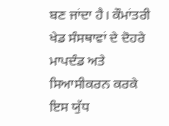ਬਣ ਜਾਂਦਾ ਹੈ। ਕੌਮਾਂਤਰੀ ਖੇਡ ਸੰਸਥਾਵਾਂ ਦੇ ਦੋਹਰੇ ਮਾਪਦੰਡ ਅਤੇ ਸਿਆਸੀਕਰਨ ਕਰਕੇ ਇਸ ਯੁੱਧ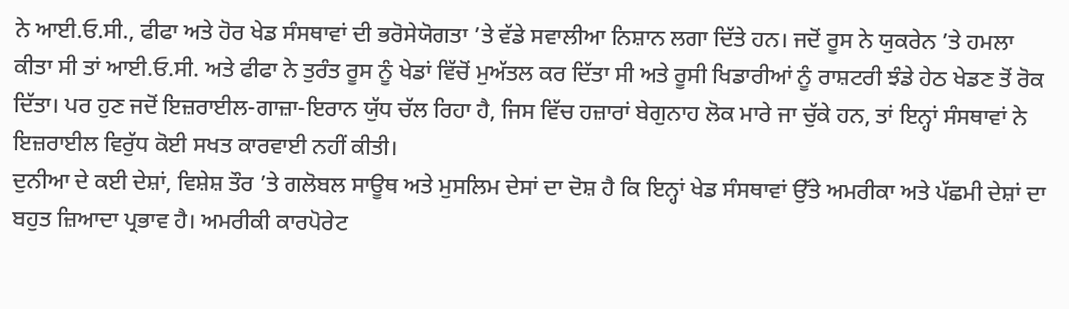ਨੇ ਆਈ.ਓ.ਸੀ., ਫੀਫਾ ਅਤੇ ਹੋਰ ਖੇਡ ਸੰਸਥਾਵਾਂ ਦੀ ਭਰੋਸੇਯੋਗਤਾ ’ਤੇ ਵੱਡੇ ਸਵਾਲੀਆ ਨਿਸ਼ਾਨ ਲਗਾ ਦਿੱਤੇ ਹਨ। ਜਦੋਂ ਰੂਸ ਨੇ ਯੁਕਰੇਨ ’ਤੇ ਹਮਲਾ ਕੀਤਾ ਸੀ ਤਾਂ ਆਈ.ਓ.ਸੀ. ਅਤੇ ਫੀਫਾ ਨੇ ਤੁਰੰਤ ਰੂਸ ਨੂੰ ਖੇਡਾਂ ਵਿੱਚੋਂ ਮੁਅੱਤਲ ਕਰ ਦਿੱਤਾ ਸੀ ਅਤੇ ਰੂਸੀ ਖਿਡਾਰੀਆਂ ਨੂੰ ਰਾਸ਼ਟਰੀ ਝੰਡੇ ਹੇਠ ਖੇਡਣ ਤੋਂ ਰੋਕ ਦਿੱਤਾ। ਪਰ ਹੁਣ ਜਦੋਂ ਇਜ਼ਰਾਈਲ-ਗਾਜ਼ਾ-ਇਰਾਨ ਯੁੱਧ ਚੱਲ ਰਿਹਾ ਹੈ, ਜਿਸ ਵਿੱਚ ਹਜ਼ਾਰਾਂ ਬੇਗੁਨਾਹ ਲੋਕ ਮਾਰੇ ਜਾ ਚੁੱਕੇ ਹਨ, ਤਾਂ ਇਨ੍ਹਾਂ ਸੰਸਥਾਵਾਂ ਨੇ ਇਜ਼ਰਾਈਲ ਵਿਰੁੱਧ ਕੋਈ ਸਖਤ ਕਾਰਵਾਈ ਨਹੀਂ ਕੀਤੀ।
ਦੁਨੀਆ ਦੇ ਕਈ ਦੇਸ਼ਾਂ, ਵਿਸ਼ੇਸ਼ ਤੌਰ ’ਤੇ ਗਲੋਬਲ ਸਾਊਥ ਅਤੇ ਮੁਸਲਿਮ ਦੇਸਾਂ ਦਾ ਦੋਸ਼ ਹੈ ਕਿ ਇਨ੍ਹਾਂ ਖੇਡ ਸੰਸਥਾਵਾਂ ਉੱਤੇ ਅਮਰੀਕਾ ਅਤੇ ਪੱਛਮੀ ਦੇਸ਼ਾਂ ਦਾ ਬਹੁਤ ਜ਼ਿਆਦਾ ਪ੍ਰਭਾਵ ਹੈ। ਅਮਰੀਕੀ ਕਾਰਪੋਰੇਟ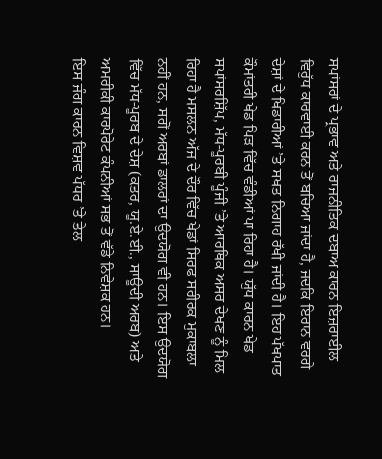ਸਪਾਂਸਰਾਂ ਦੇ ਪ੍ਰਭਾਵ ਅਤੇ ਰਾਜਨੀਤਿਕ ਦਬਾਅ ਕਾਰਨ ਇਜ਼ਰਾਈਲ ਵਿਰੁੱਧ ਕਾਰਵਾਈ ਕਰਨ ਤੋਂ ਬਚਿਆ ਜਾਂਦਾ ਹੈ, ਜਦਕਿ ਇਰਾਨ ਵਰਗੇ ਦੇਸ਼ਾਂ ਦੇ ਖਿਡਾਰੀਆਂ ’ਤੇ ਸਖਤ ਨਿਗਾਹ ਰੱਖੀ ਜਾਂਦੀ ਹੈ। ਇਹ ਪੱਖਪਾਤ ਕੌਮਾਂਤਰੀ ਖੇਡ ਪਿੜ ਵਿੱਚ ਵੰਡੀਆਂ ਪਾ ਰਿਹਾ ਹੈ। ਯੁੱਧ ਕਾਰਨ ਖੇਡ ਸਪਾਂਸਰਸ਼ਿੱਪ, ਮੱਧ-ਪੂਰਬੀ ਪੂੰਜੀ ’ਤੇ ਆਰਥਿਕ ਅਸਰ ਦੇਖਣ ਨੂੰ ਮਿਲ ਰਿਹਾ ਹੈ ਮਸਲਨ ਅੱਜ ਦੇ ਦੌਰ ਵਿੱਚ ਖੇਡਾਂ ਸਿਰਫ ਸਰੀਰਕ ਮੁਕਾਬਲਾ ਨਹੀਂ ਹਨ, ਸਗੋਂ ਅਰਬਾਂ ਡਾਲਰਾਂ ਦਾ ਉਦਯੋਗ ਵੀ ਹਨ। ਇਸ ਉਦਯੋਗ ਵਿੱਚ ਮੱਧ-ਪੂਰਬ ਦੇ ਦੇਸ਼ (ਕਤਰ, ਯੂ.ਏ.ਈ., ਸਾਊਦੀ ਅਰਬ) ਅਤੇ ਅਮਰੀਕੀ ਕਾਰਪੋਰੇਟ ਕੰਪਨੀਆਂ ਸਭ ਤੋਂ ਵੱਡੇ ਨਿਵੇਸ਼ਕ ਹਨ।
ਇਸ ਜੰਗ ਕਾਰਨ ਵਿਸ਼ਵ ਪੱਧਰ ’ਤੇ ਤੇਲ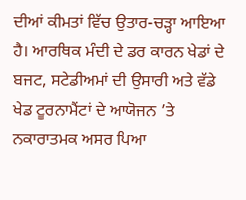ਦੀਆਂ ਕੀਮਤਾਂ ਵਿੱਚ ਉਤਾਰ-ਚੜ੍ਹਾ ਆਇਆ ਹੈ। ਆਰਥਿਕ ਮੰਦੀ ਦੇ ਡਰ ਕਾਰਨ ਖੇਡਾਂ ਦੇ ਬਜਟ, ਸਟੇਡੀਅਮਾਂ ਦੀ ਉਸਾਰੀ ਅਤੇ ਵੱਡੇ ਖੇਡ ਟੂਰਨਾਮੈਂਟਾਂ ਦੇ ਆਯੋਜਨ ’ਤੇ ਨਕਾਰਾਤਮਕ ਅਸਰ ਪਿਆ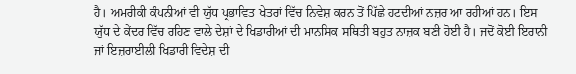ਹੈ। ਅਮਰੀਕੀ ਕੰਪਨੀਆਂ ਵੀ ਯੁੱਧ ਪ੍ਰਭਾਵਿਤ ਖੇਤਰਾਂ ਵਿੱਚ ਨਿਵੇਸ਼ ਕਰਨ ਤੋਂ ਪਿੱਛੇ ਹਟਦੀਆਂ ਨਜ਼ਰ ਆ ਰਹੀਆਂ ਹਨ। ਇਸ ਯੁੱਧ ਦੇ ਕੇਂਦਰ ਵਿੱਚ ਰਹਿਣ ਵਾਲੇ ਦੇਸ਼ਾਂ ਦੇ ਖਿਡਾਰੀਆਂ ਦੀ ਮਾਨਸਿਕ ਸਥਿਤੀ ਬਹੁਤ ਨਾਜ਼ਕ ਬਣੀ ਹੋਈ ਹੈ। ਜਦੋਂ ਕੋਈ ਇਰਾਨੀ ਜਾਂ ਇਜ਼ਰਾਈਲੀ ਖਿਡਾਰੀ ਵਿਦੇਸ਼ ਦੀ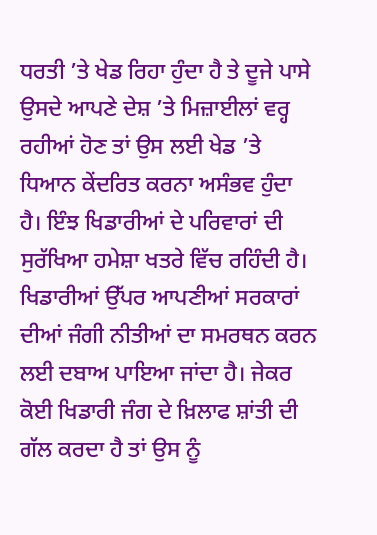ਧਰਤੀ ’ਤੇ ਖੇਡ ਰਿਹਾ ਹੁੰਦਾ ਹੈ ਤੇ ਦੂਜੇ ਪਾਸੇ ਉਸਦੇ ਆਪਣੇ ਦੇਸ਼ ’ਤੇ ਮਿਜ਼ਾਈਲਾਂ ਵਰ੍ਹ ਰਹੀਆਂ ਹੋਣ ਤਾਂ ਉਸ ਲਈ ਖੇਡ ’ਤੇ ਧਿਆਨ ਕੇਂਦਰਿਤ ਕਰਨਾ ਅਸੰਭਵ ਹੁੰਦਾ ਹੈ। ਇੰਝ ਖਿਡਾਰੀਆਂ ਦੇ ਪਰਿਵਾਰਾਂ ਦੀ ਸੁਰੱਖਿਆ ਹਮੇਸ਼ਾ ਖਤਰੇ ਵਿੱਚ ਰਹਿੰਦੀ ਹੈ। ਖਿਡਾਰੀਆਂ ਉੱਪਰ ਆਪਣੀਆਂ ਸਰਕਾਰਾਂ ਦੀਆਂ ਜੰਗੀ ਨੀਤੀਆਂ ਦਾ ਸਮਰਥਨ ਕਰਨ ਲਈ ਦਬਾਅ ਪਾਇਆ ਜਾਂਦਾ ਹੈ। ਜੇਕਰ ਕੋਈ ਖਿਡਾਰੀ ਜੰਗ ਦੇ ਖ਼ਿਲਾਫ ਸ਼ਾਂਤੀ ਦੀ ਗੱਲ ਕਰਦਾ ਹੈ ਤਾਂ ਉਸ ਨੂੰ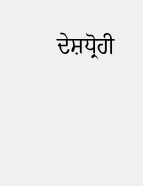ਦੇਸ਼ਧ੍ਰੋਹੀ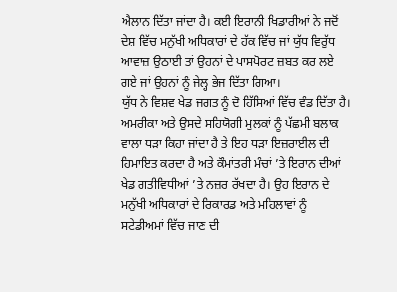ਐਲਾਨ ਦਿੱਤਾ ਜਾਂਦਾ ਹੈ। ਕਈ ਇਰਾਨੀ ਖਿਡਾਰੀਆਂ ਨੇ ਜਦੋਂ ਦੇਸ਼ ਵਿੱਚ ਮਨੁੱਖੀ ਅਧਿਕਾਰਾਂ ਦੇ ਹੱਕ ਵਿੱਚ ਜਾਂ ਯੁੱਧ ਵਿਰੁੱਧ ਆਵਾਜ਼ ਉਠਾਈ ਤਾਂ ਉਹਨਾਂ ਦੇ ਪਾਸਪੋਰਟ ਜ਼ਬਤ ਕਰ ਲਏ ਗਏ ਜਾਂ ਉਹਨਾਂ ਨੂੰ ਜੇਲ੍ਹ ਭੇਜ ਦਿੱਤਾ ਗਿਆ।
ਯੁੱਧ ਨੇ ਵਿਸ਼ਵ ਖੇਡ ਜਗਤ ਨੂੰ ਦੋ ਹਿੱਸਿਆਂ ਵਿੱਚ ਵੰਡ ਦਿੱਤਾ ਹੈ। ਅਮਰੀਕਾ ਅਤੇ ਉਸਦੇ ਸਹਿਯੋਗੀ ਮੁਲਕਾਂ ਨੂੰ ਪੱਛਮੀ ਬਲਾਕ ਵਾਲਾ ਧੜਾ ਕਿਹਾ ਜਾਂਦਾ ਹੈ ਤੇ ਇਹ ਧੜਾ ਇਜ਼ਰਾਈਲ ਦੀ ਹਿਮਾਇਤ ਕਰਦਾ ਹੈ ਅਤੇ ਕੌਮਾਂਤਰੀ ਮੰਚਾਂ ’ਤੇ ਇਰਾਨ ਦੀਆਂ ਖੇਡ ਗਤੀਵਿਧੀਆਂ ’ਤੇ ਨਜ਼ਰ ਰੱਖਦਾ ਹੈ। ਉਹ ਇਰਾਨ ਦੇ ਮਨੁੱਖੀ ਅਧਿਕਾਰਾਂ ਦੇ ਰਿਕਾਰਡ ਅਤੇ ਮਹਿਲਾਵਾਂ ਨੂੰ ਸਟੇਡੀਅਮਾਂ ਵਿੱਚ ਜਾਣ ਦੀ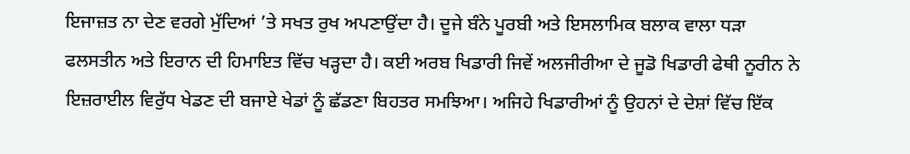ਇਜਾਜ਼ਤ ਨਾ ਦੇਣ ਵਰਗੇ ਮੁੱਦਿਆਂ ’ਤੇ ਸਖਤ ਰੁਖ ਅਪਣਾਉਂਦਾ ਹੈ। ਦੂਜੇ ਬੰਨੇ ਪੂਰਬੀ ਅਤੇ ਇਸਲਾਮਿਕ ਬਲਾਕ ਵਾਲਾ ਧੜਾ ਫਲਸਤੀਨ ਅਤੇ ਇਰਾਨ ਦੀ ਹਿਮਾਇਤ ਵਿੱਚ ਖੜ੍ਹਦਾ ਹੈ। ਕਈ ਅਰਬ ਖਿਡਾਰੀ ਜਿਵੇਂ ਅਲਜੀਰੀਆ ਦੇ ਜੂਡੋ ਖਿਡਾਰੀ ਫੇਥੀ ਨੂਰੀਨ ਨੇ ਇਜ਼ਰਾਈਲ ਵਿਰੁੱਧ ਖੇਡਣ ਦੀ ਬਜਾਏ ਖੇਡਾਂ ਨੂੰ ਛੱਡਣਾ ਬਿਹਤਰ ਸਮਝਿਆ। ਅਜਿਹੇ ਖਿਡਾਰੀਆਂ ਨੂੰ ਉਹਨਾਂ ਦੇ ਦੇਸ਼ਾਂ ਵਿੱਚ ਇੱਕ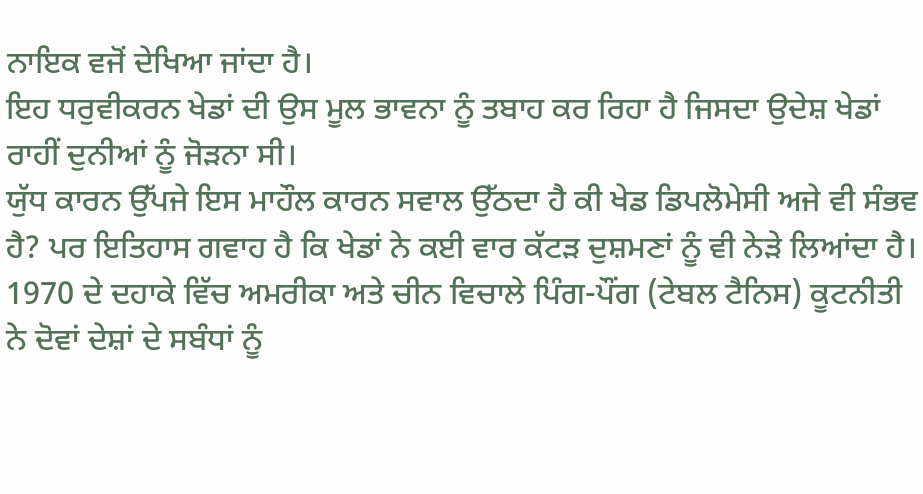ਨਾਇਕ ਵਜੋਂ ਦੇਖਿਆ ਜਾਂਦਾ ਹੈ।
ਇਹ ਧਰੁਵੀਕਰਨ ਖੇਡਾਂ ਦੀ ਉਸ ਮੂਲ ਭਾਵਨਾ ਨੂੰ ਤਬਾਹ ਕਰ ਰਿਹਾ ਹੈ ਜਿਸਦਾ ਉਦੇਸ਼ ਖੇਡਾਂ ਰਾਹੀਂ ਦੁਨੀਆਂ ਨੂੰ ਜੋੜਨਾ ਸੀ।
ਯੁੱਧ ਕਾਰਨ ਉੱਪਜੇ ਇਸ ਮਾਹੌਲ ਕਾਰਨ ਸਵਾਲ ਉੱਠਦਾ ਹੈ ਕੀ ਖੇਡ ਡਿਪਲੋਮੇਸੀ ਅਜੇ ਵੀ ਸੰਭਵ ਹੈ? ਪਰ ਇਤਿਹਾਸ ਗਵਾਹ ਹੈ ਕਿ ਖੇਡਾਂ ਨੇ ਕਈ ਵਾਰ ਕੱਟੜ ਦੁਸ਼ਮਣਾਂ ਨੂੰ ਵੀ ਨੇੜੇ ਲਿਆਂਦਾ ਹੈ। 1970 ਦੇ ਦਹਾਕੇ ਵਿੱਚ ਅਮਰੀਕਾ ਅਤੇ ਚੀਨ ਵਿਚਾਲੇ ਪਿੰਗ-ਪੌਂਗ (ਟੇਬਲ ਟੈਨਿਸ) ਕੂਟਨੀਤੀ ਨੇ ਦੋਵਾਂ ਦੇਸ਼ਾਂ ਦੇ ਸਬੰਧਾਂ ਨੂੰ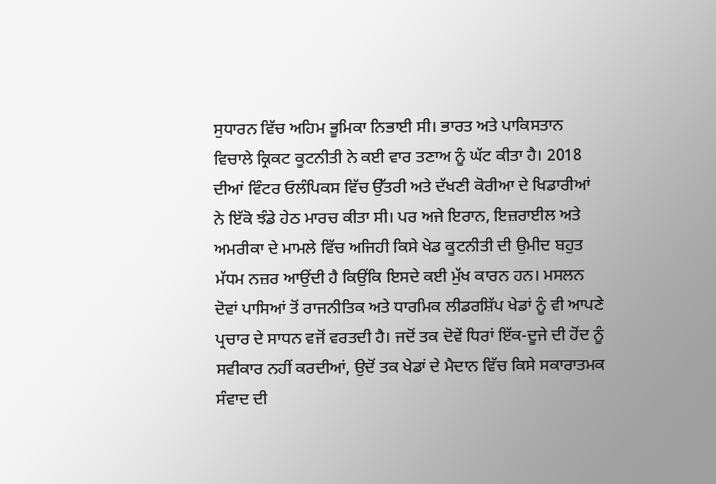ਸੁਧਾਰਨ ਵਿੱਚ ਅਹਿਮ ਭੂਮਿਕਾ ਨਿਭਾਈ ਸੀ। ਭਾਰਤ ਅਤੇ ਪਾਕਿਸਤਾਨ ਵਿਚਾਲੇ ਕ੍ਰਿਕਟ ਕੂਟਨੀਤੀ ਨੇ ਕਈ ਵਾਰ ਤਣਾਅ ਨੂੰ ਘੱਟ ਕੀਤਾ ਹੈ। 2018 ਦੀਆਂ ਵਿੰਟਰ ਓਲੰਪਿਕਸ ਵਿੱਚ ਉੱਤਰੀ ਅਤੇ ਦੱਖਣੀ ਕੋਰੀਆ ਦੇ ਖਿਡਾਰੀਆਂ ਨੇ ਇੱਕੋ ਝੰਡੇ ਹੇਠ ਮਾਰਚ ਕੀਤਾ ਸੀ। ਪਰ ਅਜੇ ਇਰਾਨ, ਇਜ਼ਰਾਈਲ ਅਤੇ ਅਮਰੀਕਾ ਦੇ ਮਾਮਲੇ ਵਿੱਚ ਅਜਿਹੀ ਕਿਸੇ ਖੇਡ ਕੂਟਨੀਤੀ ਦੀ ਉਮੀਦ ਬਹੁਤ ਮੱਧਮ ਨਜ਼ਰ ਆਉਂਦੀ ਹੈ ਕਿਉਂਕਿ ਇਸਦੇ ਕਈ ਮੁੱਖ ਕਾਰਨ ਹਨ। ਮਸਲਨ ਦੋਵਾਂ ਪਾਸਿਆਂ ਤੋਂ ਰਾਜਨੀਤਿਕ ਅਤੇ ਧਾਰਮਿਕ ਲੀਡਰਸ਼ਿੱਪ ਖੇਡਾਂ ਨੂੰ ਵੀ ਆਪਣੇ ਪ੍ਰਚਾਰ ਦੇ ਸਾਧਨ ਵਜੋਂ ਵਰਤਦੀ ਹੈ। ਜਦੋਂ ਤਕ ਦੋਵੇਂ ਧਿਰਾਂ ਇੱਕ-ਦੂਜੇ ਦੀ ਹੋਂਦ ਨੂੰ ਸਵੀਕਾਰ ਨਹੀਂ ਕਰਦੀਆਂ, ਉਦੋਂ ਤਕ ਖੇਡਾਂ ਦੇ ਮੈਦਾਨ ਵਿੱਚ ਕਿਸੇ ਸਕਾਰਾਤਮਕ ਸੰਵਾਦ ਦੀ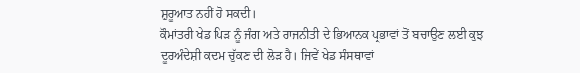ਸ਼ੁਰੂਆਤ ਨਹੀਂ ਹੋ ਸਕਦੀ।
ਕੌਮਾਂਤਰੀ ਖੇਡ ਪਿੜ ਨੂੰ ਜੰਗ ਅਤੇ ਰਾਜਨੀਤੀ ਦੇ ਭਿਆਨਕ ਪ੍ਰਭਾਵਾਂ ਤੋਂ ਬਚਾਉਣ ਲਈ ਕੁਝ ਦੂਰਅੰਦੇਸ਼ੀ ਕਦਮ ਚੁੱਕਣ ਦੀ ਲੋੜ ਹੈ। ਜਿਵੇਂ ਖੇਡ ਸੰਸਥਾਵਾਂ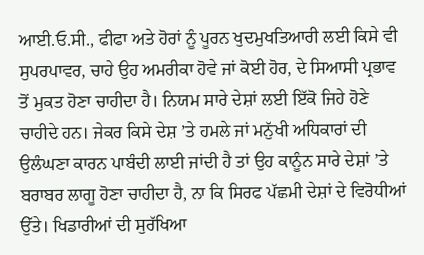ਆਈ.ਓ.ਸੀ., ਫੀਫਾ ਅਤੇ ਹੋਰਾਂ ਨੂੰ ਪੂਰਨ ਖੁਦਮੁਖਤਿਆਰੀ ਲਈ ਕਿਸੇ ਵੀ ਸੁਪਰਪਾਵਰ, ਚਾਹੇ ਉਹ ਅਮਰੀਕਾ ਹੋਵੇ ਜਾਂ ਕੋਈ ਹੋਰ, ਦੇ ਸਿਆਸੀ ਪ੍ਰਭਾਵ ਤੋਂ ਮੁਕਤ ਹੋਣਾ ਚਾਹੀਦਾ ਹੈ। ਨਿਯਮ ਸਾਰੇ ਦੇਸ਼ਾਂ ਲਈ ਇੱਕੋ ਜਿਹੇ ਹੋਣੇ ਚਾਹੀਦੇ ਹਨ। ਜੇਕਰ ਕਿਸੇ ਦੇਸ਼ ’ਤੇ ਹਮਲੇ ਜਾਂ ਮਨੁੱਖੀ ਅਧਿਕਾਰਾਂ ਦੀ ਉਲੰਘਣਾ ਕਾਰਨ ਪਾਬੰਦੀ ਲਾਈ ਜਾਂਦੀ ਹੈ ਤਾਂ ਉਹ ਕਾਨੂੰਨ ਸਾਰੇ ਦੇਸ਼ਾਂ ’ਤੇ ਬਰਾਬਰ ਲਾਗੂ ਹੋਣਾ ਚਾਹੀਦਾ ਹੈ, ਨਾ ਕਿ ਸਿਰਫ ਪੱਛਮੀ ਦੇਸ਼ਾਂ ਦੇ ਵਿਰੋਧੀਆਂ ਉੱਤੇ। ਖਿਡਾਰੀਆਂ ਦੀ ਸੁਰੱਖਿਆ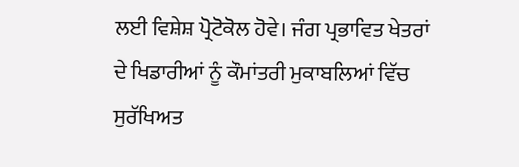ਲਈ ਵਿਸ਼ੇਸ਼ ਪ੍ਰੋਟੋਕੋਲ ਹੋਵੇ। ਜੰਗ ਪ੍ਰਭਾਵਿਤ ਖੇਤਰਾਂ ਦੇ ਖਿਡਾਰੀਆਂ ਨੂੰ ਕੌਮਾਂਤਰੀ ਮੁਕਾਬਲਿਆਂ ਵਿੱਚ ਸੁਰੱਖਿਅਤ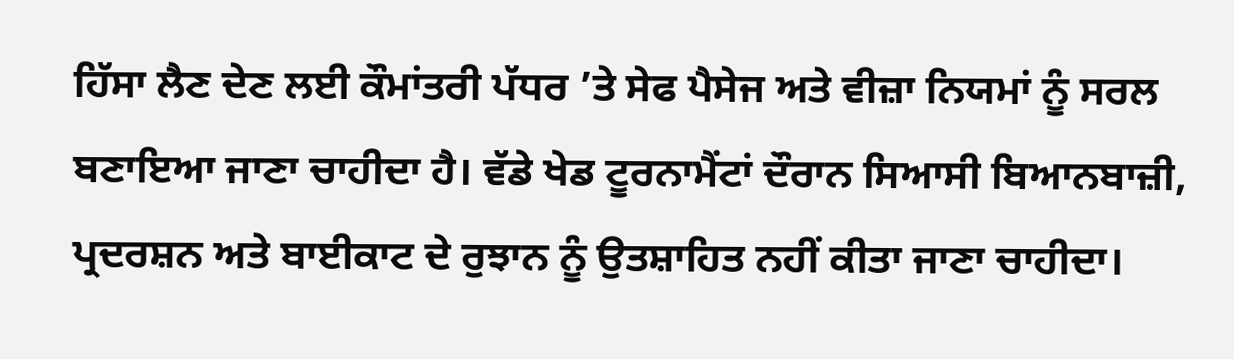ਹਿੱਸਾ ਲੈਣ ਦੇਣ ਲਈ ਕੌਮਾਂਤਰੀ ਪੱਧਰ ’ਤੇ ਸੇਫ ਪੈਸੇਜ ਅਤੇ ਵੀਜ਼ਾ ਨਿਯਮਾਂ ਨੂੰ ਸਰਲ ਬਣਾਇਆ ਜਾਣਾ ਚਾਹੀਦਾ ਹੈ। ਵੱਡੇ ਖੇਡ ਟੂਰਨਾਮੈਂਟਾਂ ਦੌਰਾਨ ਸਿਆਸੀ ਬਿਆਨਬਾਜ਼ੀ, ਪ੍ਰਦਰਸ਼ਨ ਅਤੇ ਬਾਈਕਾਟ ਦੇ ਰੁਝਾਨ ਨੂੰ ਉਤਸ਼ਾਹਿਤ ਨਹੀਂ ਕੀਤਾ ਜਾਣਾ ਚਾਹੀਦਾ।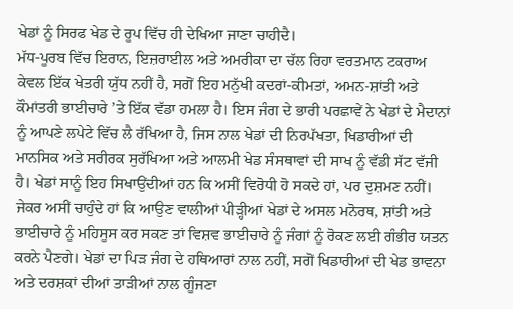ਖੇਡਾਂ ਨੂੰ ਸਿਰਫ ਖੇਡ ਦੇ ਰੂਪ ਵਿੱਚ ਹੀ ਦੇਖਿਆ ਜਾਣਾ ਚਾਹੀਦੈ।
ਮੱਧ-ਪੂਰਬ ਵਿੱਚ ਇਰਾਨ, ਇਜ਼ਰਾਈਲ ਅਤੇ ਅਮਰੀਕਾ ਦਾ ਚੱਲ ਰਿਹਾ ਵਰਤਮਾਨ ਟਕਰਾਅ ਕੇਵਲ ਇੱਕ ਖੇਤਰੀ ਯੁੱਧ ਨਹੀਂ ਹੈ, ਸਗੋਂ ਇਹ ਮਨੁੱਖੀ ਕਦਰਾਂ-ਕੀਮਤਾਂ, ਅਮਨ-ਸ਼ਾਂਤੀ ਅਤੇ ਕੌਮਾਂਤਰੀ ਭਾਈਚਾਰੇ ’ਤੇ ਇੱਕ ਵੱਡਾ ਹਮਲਾ ਹੈ। ਇਸ ਜੰਗ ਦੇ ਭਾਰੀ ਪਰਛਾਵੇਂ ਨੇ ਖੇਡਾਂ ਦੇ ਮੈਦਾਨਾਂ ਨੂੰ ਆਪਣੇ ਲਪੇਟੇ ਵਿੱਚ ਲੈ ਰੱਖਿਆ ਹੈ, ਜਿਸ ਨਾਲ ਖੇਡਾਂ ਦੀ ਨਿਰਪੱਖਤਾ, ਖਿਡਾਰੀਆਂ ਦੀ ਮਾਨਸਿਕ ਅਤੇ ਸਰੀਰਕ ਸੁਰੱਖਿਆ ਅਤੇ ਆਲਮੀ ਖੇਡ ਸੰਸਥਾਵਾਂ ਦੀ ਸਾਖ ਨੂੰ ਵੱਡੀ ਸੱਟ ਵੱਜੀ ਹੈ। ਖੇਡਾਂ ਸਾਨੂੰ ਇਹ ਸਿਖਾਉਂਦੀਆਂ ਹਨ ਕਿ ਅਸੀਂ ਵਿਰੋਧੀ ਹੋ ਸਕਦੇ ਹਾਂ, ਪਰ ਦੁਸ਼ਮਣ ਨਹੀਂ। ਜੇਕਰ ਅਸੀਂ ਚਾਹੁੰਦੇ ਹਾਂ ਕਿ ਆਉਣ ਵਾਲੀਆਂ ਪੀੜ੍ਹੀਆਂ ਖੇਡਾਂ ਦੇ ਅਸਲ ਮਨੋਰਥ, ਸ਼ਾਂਤੀ ਅਤੇ ਭਾਈਚਾਰੇ ਨੂੰ ਮਹਿਸੂਸ ਕਰ ਸਕਣ ਤਾਂ ਵਿਸ਼ਵ ਭਾਈਚਾਰੇ ਨੂੰ ਜੰਗਾਂ ਨੂੰ ਰੋਕਣ ਲਈ ਗੰਭੀਰ ਯਤਨ ਕਰਨੇ ਪੈਣਗੇ। ਖੇਡਾਂ ਦਾ ਪਿੜ ਜੰਗ ਦੇ ਹਥਿਆਰਾਂ ਨਾਲ ਨਹੀਂ, ਸਗੋਂ ਖਿਡਾਰੀਆਂ ਦੀ ਖੇਡ ਭਾਵਨਾ ਅਤੇ ਦਰਸ਼ਕਾਂ ਦੀਆਂ ਤਾੜੀਆਂ ਨਾਲ ਗੂੰਜਣਾ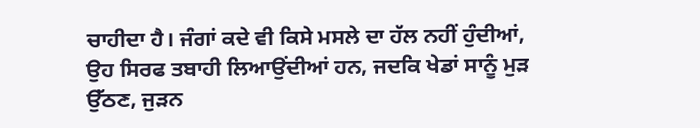ਚਾਹੀਦਾ ਹੈ। ਜੰਗਾਂ ਕਦੇ ਵੀ ਕਿਸੇ ਮਸਲੇ ਦਾ ਹੱਲ ਨਹੀਂ ਹੁੰਦੀਆਂ, ਉਹ ਸਿਰਫ ਤਬਾਹੀ ਲਿਆਉਂਦੀਆਂ ਹਨ, ਜਦਕਿ ਖੇਡਾਂ ਸਾਨੂੰ ਮੁੜ ਉੱਠਣ, ਜੁੜਨ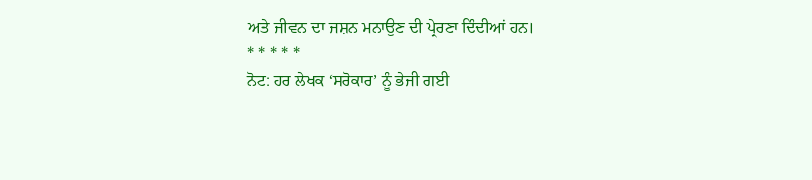ਅਤੇ ਜੀਵਨ ਦਾ ਜਸ਼ਨ ਮਨਾਉਣ ਦੀ ਪ੍ਰੇਰਣਾ ਦਿੰਦੀਆਂ ਹਨ।
* * * * *
ਨੋਟ: ਹਰ ਲੇਖਕ ‘ਸਰੋਕਾਰ’ ਨੂੰ ਭੇਜੀ ਗਈ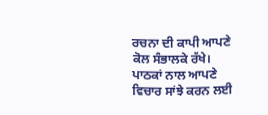ਰਚਨਾ ਦੀ ਕਾਪੀ ਆਪਣੇ ਕੋਲ ਸੰਭਾਲਕੇ ਰੱਖੇ।
ਪਾਠਕਾਂ ਨਾਲ ਆਪਣੇ ਵਿਚਾਰ ਸਾਂਝੇ ਕਰਨ ਲਈ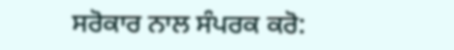ਸਰੋਕਾਰ ਨਾਲ ਸੰਪਰਕ ਕਰੋ: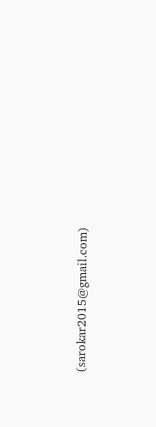(sarokar2015@gmail.com)